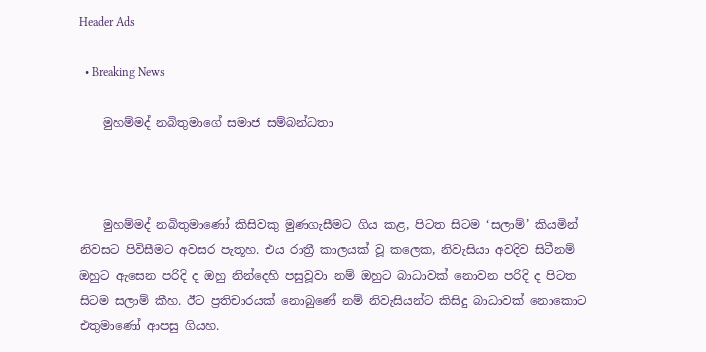Header Ads

  • Breaking News

    මුහම්මද් නබිතුමාගේ සමාජ සම්බන්ධතා



    මුහම්මද් නබිතුමාණෝ කිසිවකු මුණගැසීමට ගිය කළ, පිටත සිටම ‘සලාම්’ කියමින් නිවසට පිවිසීමට අවසර පැතූහ. එය රාත්‍රී කාලයක් වූ කලෙක, නිවැසියා අවදිව සිටීනම් ඔහුට ඇසෙන පරිදි ද ඔහු නින්දෙහි පසුවූවා නම් ඔහුට බාධාවක් නොවන පරිදි ද පිටත සිටම සලාම් කීහ. ඊට ප්‍රතිචාරයක් නොබුණේ නම් නිවැසියන්ට කිසිදු බාධාවක් නොකොට එතුමාණෝ ආපසු ගියහ.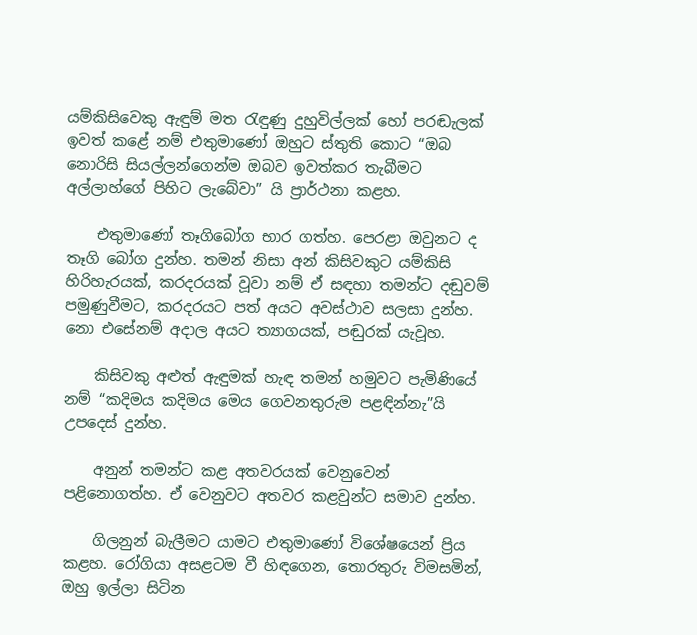යම්කිසිවෙකු ඇඳුම් මත රැඳුණු දුහුවිල්ලක් හෝ පරඬැලක් ඉවත් කළේ නම් එතුමාණෝ ඔහුට ස්තුති කොට “ඔබ නොරිසි සියල්ලන්ගෙන්ම ඔබව ඉවත්කර තැබීමට අල්ලාහ්ගේ පිහිට ලැබේවා” යි ප්‍රාර්ථනා කළහ.

    එතුමාණෝ තෑගිබෝග භාර ගත්හ. පෙරළා ඔවුනට ද තෑගි බෝග දුන්හ. තමන් නිසා අන් කිසිවකුට යම්කිසි හිරිහැරයක්, කරදරයක් වූවා නම් ඒ සඳහා තමන්ට දඬුවම් පමුණුවීමට, කරදරයට පත් අයට අවස්ථාව සලසා දුන්හ. නො එසේනම් අදාල අයට ත්‍යාගයක්, පඬුරක් යැවූහ.

    කිසිවකු අළුත් ඇඳුමක් හැඳ තමන් හමුවට පැමිණියේ නම් “කදිමය කදිමය මෙය ගෙවනතුරුම පළඳින්නැ”යි උපදෙස් දුන්හ.

    අනුන් තමන්ට කළ අතවරයක් වෙනුවෙන් පළිනොගත්හ. ඒ වෙනුවට අතවර කළවුන්ට සමාව දුන්හ.

    ගිලනුන් බැලීමට යාමට එතුමාණෝ විශේෂයෙන් ප්‍රිය කළහ. රෝගියා අසළටම වී හිඳගෙන, තොරතුරු විමසමින්, ඔහු ඉල්ලා සිටින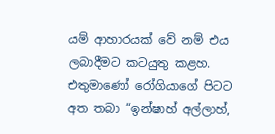යම් ආහාරයක් වේ නම් එය ලබාදීමට කටයුතු කළහ. එතුමාණෝ රෝගියාගේ පිටට අත තබා “ඉන්ෂාහ් අල්ලාහ්,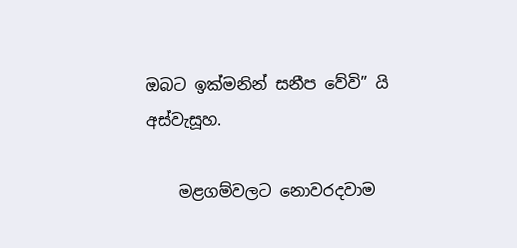ඔබට ඉක්මනින් සනීප වේවි” යි අස්වැසූහ.

    මළගම්වලට නොවරදවාම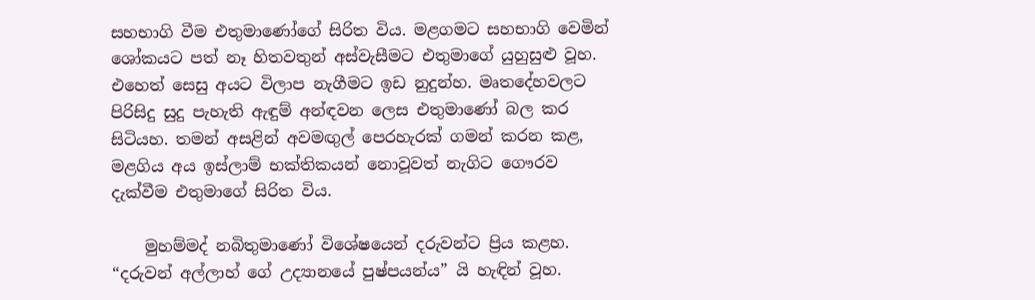සහභාගි වීම එතුමාණෝගේ සිරිත විය. මළගමට සහභාගි වෙමින් ශෝකයට පත් නෑ හිතවතුන් අස්වැසීමට එතුමාගේ යුහුසුළු වූහ. එහෙත් සෙසු අයට විලාප නැගීමට ඉඩ නුදුන්හ. මෘතදේහවලට පිරිසිදු සුදු පැහැති ඇඳුම් අන්ඳවන ලෙස එතුමාණෝ බල කර සිටියහ. තමන් අසළින් අවමඟුල් පෙරහැරක් ගමන් කරන කළ, මළගිය අය ඉස්ලාම් භක්තිකයන් නොවූවත් නැගිට ගෞරව දැක්වීම එතුමාගේ සිරිත විය.

    මුහම්මද් නබිතුමාණෝ විශේෂයෙන් දරුවන්ට ප්‍රිය කළහ. “දරුවන් අල්ලාහ් ගේ උද්‍යානයේ පුෂ්පයන්ය” යි හැඳින් වූහ.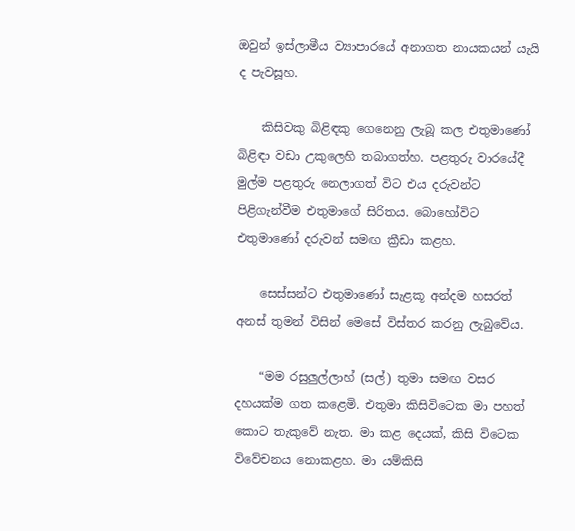ඔවුන් ඉස්ලාමීය ව්‍යාපාරයේ අනාගත නායකයන් යැයි ද පැවසූහ.

    කිසිවකු බිළිඳකු ගෙනෙනු ලැබූ කල එතුමාණෝ බිළිඳා වඩා උකුලෙහි තබාගත්හ. පළතුරු වාරයේදී මුල්ම පළතුරු නෙලාගත් විට එය දරුවන්ට පිළිගැන්වීම එතුමාගේ සිරිතය. බොහෝවිට එතුමාණෝ දරුවන් සමඟ ක්‍රීඩා කළහ.

    සෙස්සන්ට එතුමාණෝ සැළකූ අන්දම හසරත් අනස් තුමන් විසින් මෙසේ විස්තර කරනු ලැබුවේය.

    “මම රසුලුල්ලාහ් (සල්) තුමා සමඟ වසර දහයක්ම ගත කළෙමි. එතුමා කිසිවිටෙක මා පහත් කොට තැකුවේ නැත. මා කළ දෙයක්, කිසි විටෙක විවේචනය නොකළහ. මා යම්කිසි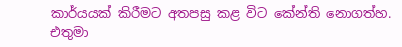කාර්යයක් කිරීමට අතපසු කළ විට කේන්ති නොගත්හ. එතුමා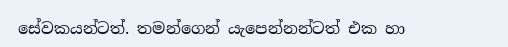සේවකයන්ටත්. තමන්ගෙන් යැපෙන්නන්ටත් එක හා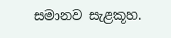සමානව සැළකූහ.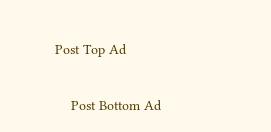Post Top Ad

    Post Bottom Ad